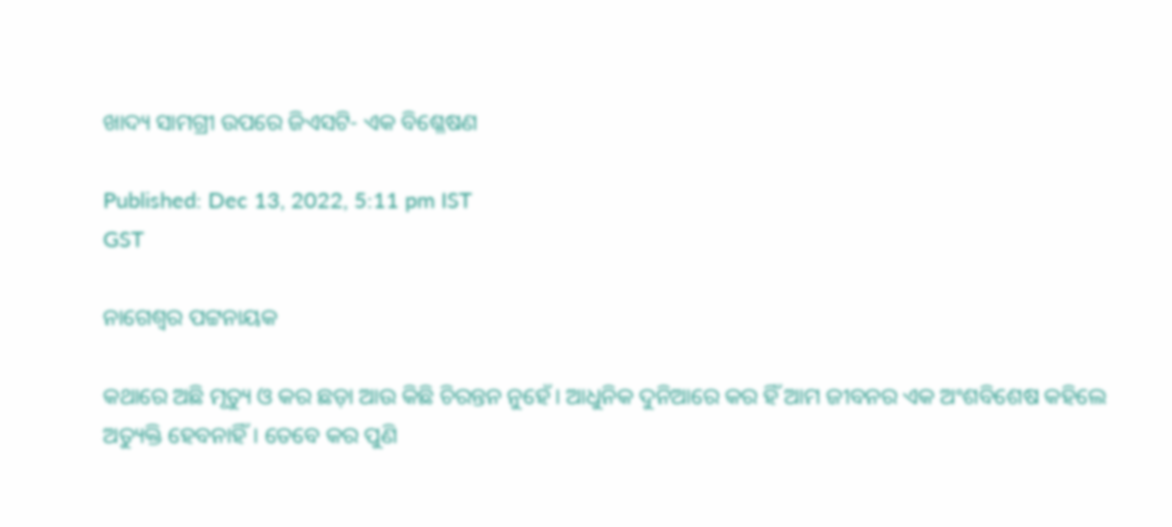ଖାଦ୍ୟ ସାମଗ୍ରୀ ଉପରେ ଜିଏସଟି- ଏକ ବିଶ୍ଳେଷଣ

Published: Dec 13, 2022, 5:11 pm IST
GST

ନାଗେଶ୍ଵର ପଟ୍ଟନାୟକ

କଥାରେ ଅଛି ମୃତ୍ୟୁ ଓ କର ଛଡ଼ା ଆଉ କିଛି ଚିରନ୍ତନ ନୁହେଁ। ଆଧୁନିକ ଦୁନିଆରେ କର ହିଁ ଆମ ଜୀବନର ଏକ ଅଂଶବିଶେଷ କହିଲେ ଅତ୍ୟୁକ୍ତି ହେବନାହିଁ। ତେବେ କର ପୁଣି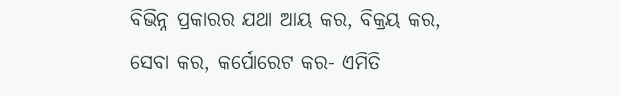ବିଭିନ୍ନ ପ୍ରକାରର ଯଥା ଆୟ କର, ବିକ୍ରୟ କର, ସେବା କର, କର୍ପୋରେଟ କର- ଏମିତି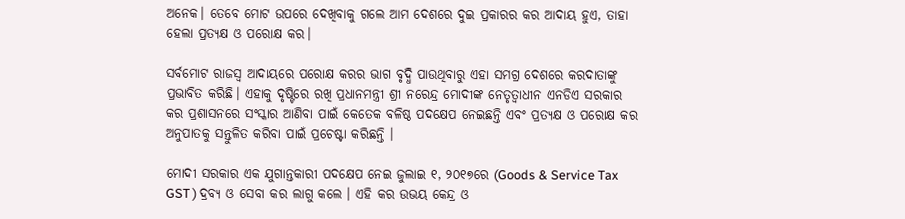ଅନେକ। ତେବେ ମୋଟ ଉପରେ ଦେଖିବାକୁ ଗଲେ ଆମ ଦେଶ‍ରେ ଦୁଇ ପ୍ରକାରର କର ଆଦାୟ ହୁଏ, ତାହା ହେଲା ପ୍ରତ୍ୟକ୍ଷ ଓ ପରୋକ୍ଷ କର।

ସର୍ବମୋଟ ରାଜସ୍ଵ ଆଦାୟରେ ପରୋକ୍ଷ କରର ଭାଗ ବୃଦ୍ଧି ପାଉଥିବାରୁ ଏହା ସମଗ୍ର ଦେଶରେ କରଦାତାଙ୍କୁ ପ୍ରଭାବିତ କରିଛି। ଏହାକୁ ଦୃଷ୍ଟିରେ ରଖି ପ୍ରଧାନମନ୍ତ୍ରୀ ଶ୍ରୀ ନରେନ୍ଦ୍ର ମୋଦୀଙ୍କ ନେତୃତ୍ଵାଧୀନ ଏନଡିଏ ସରକାର କର ପ୍ରଶାସନରେ ସଂସ୍କାର ଆଣିବା ପାଇଁ କେତେକ ବଳିଷ୍ଠ ପଦକ୍ଷେପ ନେଇଛନ୍ତି ଏବଂ ପ୍ରତ୍ୟକ୍ଷ ଓ ପରୋକ୍ଷ କର ଅନୁପାତକୁ ସନ୍ତୁଳିତ କରିବା ପାଇଁ ପ୍ରଚେଷ୍ଟା କରିଛନ୍ତି ।

ମୋଦୀ ସରକାର ଏକ ଯୁଗାନ୍ତକାରୀ ପଦକ୍ଷେପ ନେଇ ଜୁଲାଇ ୧, ୨୦୧୭ରେ (Goods & Service Tax  GST ) ଦ୍ରବ୍ୟ ଓ ସେବା କର ଲାଗୁ କଲେ । ଏହି କର ଉଭୟ କେନ୍ଦ୍ର ଓ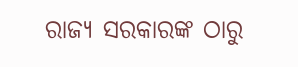ରାଜ୍ୟ ସରକାରଙ୍କ ଠାରୁ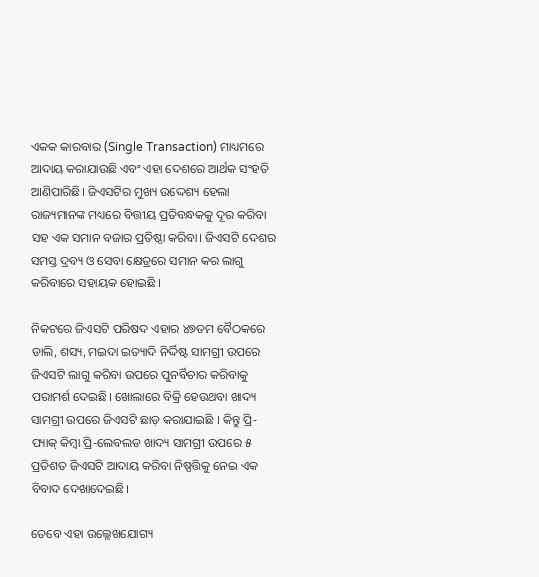ଏକକ କାରବାର (Single Transaction) ମାଧ୍ୟମରେ ଆଦାୟ କରାଯାଉଛି ଏବଂ ଏହା ଦେଶରେ ଆର୍ଥକ ସଂହତି ଆଣିପାରିଛି। ଜିଏସଟିର ମୁଖ୍ୟ ଉଦ୍ଦେଶ୍ୟ ହେଲା ରାଜ୍ୟମାନଙ୍କ ମଧ୍ୟରେ ବିତ୍ତୀୟ ପ୍ରତିବନ୍ଧକକୁ ଦୂର କରିବା ସହ ଏକ ସମାନ ବଜାର ପ୍ରତିଷ୍ଠା କରିବା। ଜିଏସଟି ଦେଶର ସମସ୍ତ ଦ୍ରବ୍ୟ ଓ ସେବା କ୍ଷେତ୍ରରେ ସମାନ କର ଲାଗୁ କରିବାରେ ସହାୟକ ହୋଇଛି ।

ନିକଟରେ ଜିଏସଟି ପରିଷଦ ଏହାର ୪୭ତମ ବୈଠକରେ ଡାଲି, ଶସ୍ୟ, ମଇଦା ଇତ୍ୟାଦି ନିର୍ଦ୍ଦିଷ୍ଟ ସାମଗ୍ରୀ ଉପରେ ଜିଏସଟି ଲାଗୁ କରିବା ଉପରେ ପୁନର୍ବିଚାର କରିବାକୁ ପରାମର୍ଶ ଦେଇଛି। ଖୋଲାରେ ବିକ୍ରି ହେଉଥବା ଖାଦ୍ୟ ସାମଗ୍ରୀ ଉପରେ ଜିଏସଟି ଛାଡ଼ କରାଯାଇଛି । କିନ୍ତୁ ପ୍ରି-ପ୍ୟାକ୍ କିମ୍ବା ପ୍ରି-ଲେବଲଡ ଖାଦ୍ୟ ସାମଗ୍ରୀ ଉପରେ ୫ ପ୍ରତିଶତ ଜିଏସଟି ଆଦାୟ କରିବା ନିଷ୍ପତ୍ତିକୁ ନେଇ ଏକ ବିବାଦ ଦେଖାଦେଇଛି।

ତେବେ ଏହା ଉଲ୍ଲେଖଯୋଗ୍ୟ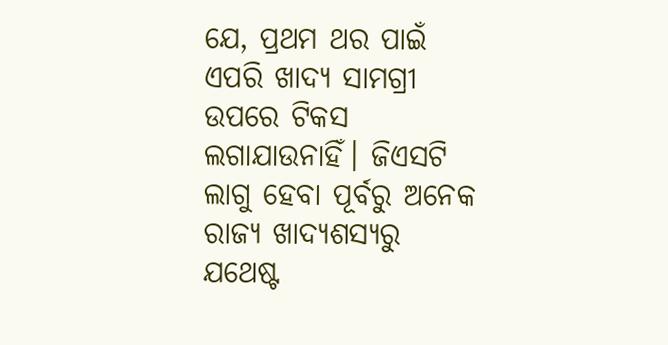ଯେ, ପ୍ରଥମ ଥର ପାଇଁ ଏପରି ଖାଦ୍ୟ ସାମଗ୍ରୀ ଉପରେ ଟିକସ ଲଗାଯାଉନାହିଁ। ଜିଏସଟି ଲାଗୁ ହେବା ପୂର୍ବରୁ ଅନେକ ରାଜ୍ୟ ଖାଦ୍ୟଶସ୍ୟରୁ ଯଥେଷ୍ଟ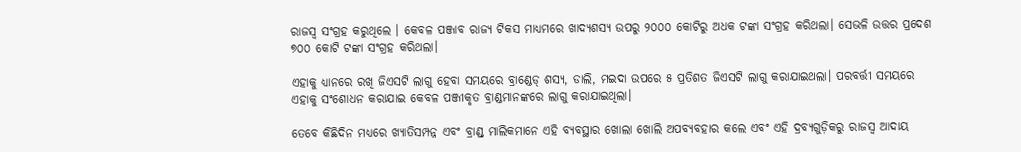ରାଜସ୍ଵ ସଂଗ୍ରହ କରୁଥିଲେ । କେବଳ ପଞ୍ଜାବ ରାଜ୍ୟ ଟିକସ ମାଧ୍ୟମରେ ଖାଦ୍ୟଶସ୍ୟ ଉପରୁ ୨୦୦୦ କୋଟିରୁ ଅଧକ ଟଙ୍କା ସଂଗ୍ରହ କରିଥଲା। ସେଭଳି ଉତ୍ତର ପ୍ରଦେଶ ୭୦୦ କୋଟି ଟଙ୍କା ସଂଗ୍ରହ କରିଥଲା।

ଏହାକୁ ଧ୍ୟାନରେ ରଖି ଜିଏସଟି ଲାଗୁ ହେବା ସମୟରେ ବ୍ରାଣ୍ଡେଡ୍ ଶସ୍ୟ, ଡାଲି, ମଇଦା ଉପରେ ୫ ପ୍ରତିଶତ ଜିଏସଟି ଲାଗୁ କରାଯାଇଥଲା। ପରବର୍ତ୍ତୀ ସମୟରେ ଏହାକୁ ସଂଶୋଧନ କରାଯାଇ କେବଳ ପଞ୍ଜୀକୃତ ବ୍ରାଣ୍ଡମାନଙ୍କରେ ଲାଗୁ କରାଯାଇଥିଲା।

ତେବେ କିଛିଦିନ ମଧ୍ୟରେ ଖ୍ୟାତିସମ୍ପନ୍ନ ଏବଂ ବ୍ରାଣ୍ଡ୍ ମାଲିକମାନେ ଏହି ବ୍ୟବସ୍ଥାର ଖୋଲା ଖୋଲି ଅପବ୍ୟବହାର କଲେ ଏବଂ ଏହି ଦ୍ରବ୍ୟଗୁଡ଼ିକରୁ ରାଜସ୍ଵ ଆଦାୟ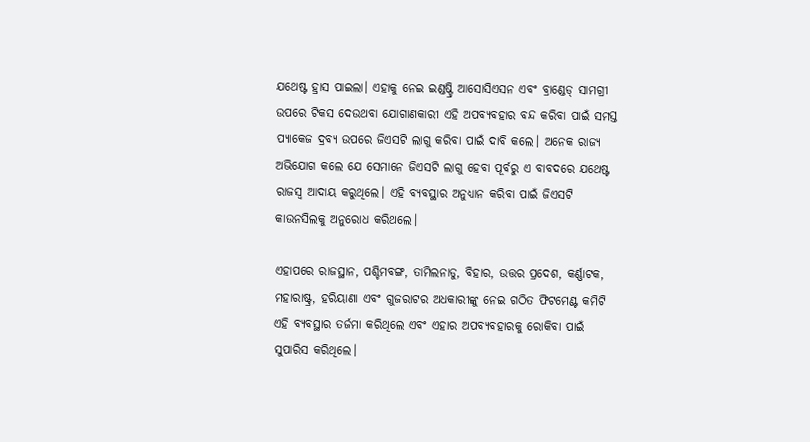ଯଥେଷ୍ଟ ହ୍ରାସ ପାଇଲା। ଏହାକୁ ନେଇ ଇଣ୍ଡଷ୍ଟ୍ରି ଆସୋସିଏସନ ଏବଂ ବ୍ରାଣ୍ଡେଡ୍ ସାମଗ୍ରୀ ଉପରେ ଟିକସ ଦେଉଥବା ଯୋଗାଣକାରୀ ଏହି ଅପବ୍ୟବହାର ବନ୍ଦ କରିବା ପାଇଁ ସମସ୍ତ ପ୍ୟାକେଜ ଦ୍ରବ୍ୟ ଉପରେ ଜିଏସଟି ଲାଗୁ କରିବା ପାଇଁ ଦାବି କଲେ। ଅନେକ ରାଜ୍ୟ ଅଭିଯୋଗ କଲେ ଯେ ସେମାନେ ଜିଏସଟି ଲାଗୁ ହେବା ପୂର୍ବରୁ ଏ ବାବଦରେ ଯଥେଷ୍ଟ ରାଜସ୍ଵ ଆଦାୟ କରୁଥିଲେ। ଏହି ବ୍ୟବସ୍ଥାର ଅନୁଧ୍ୟାନ କରିବା ପାଇଁ ଜିଏସଟି କାଉନସିଲକୁ ଅନୁରୋଧ କରିଥଲେ।

ଏହାପରେ ରାଜସ୍ଥାନ, ପଶ୍ଚିମବଙ୍ଗ, ତାମିଲନାଡୁ, ବିହାର, ଉତ୍ତର ପ୍ରଦେଶ, କର୍ଣ୍ଣାଟକ, ମହାରାଷ୍ଟ୍ର, ହରିୟାଣା ଏବଂ ଗୁଜରାଟର ଅଧକାରୀଙ୍କୁ ନେଇ ଗଠିତ ଫିଟମେଣ୍ଟ କମିଟି ଏହି ବ୍ୟବସ୍ଥାର ତର୍ଜମା କରିଥିଲେ ଏବଂ ଏହାର ଅପବ୍ୟବହାରକୁ ରୋକିବା ପାଇଁ ସୁପାରିସ କରିଥିଲେ।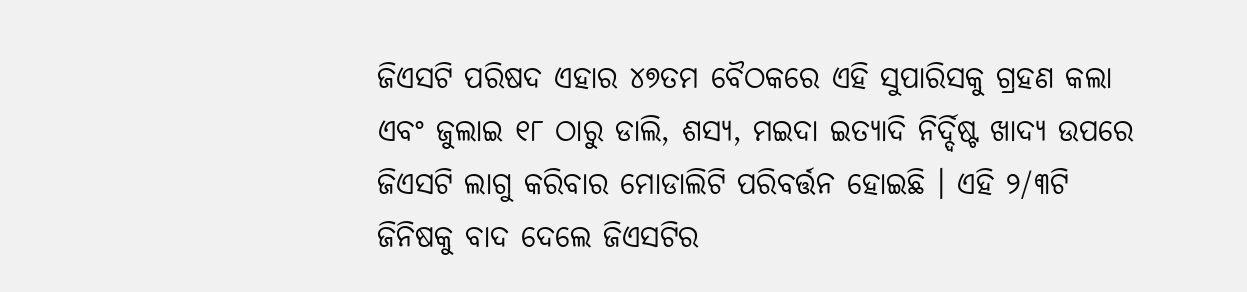ଜିଏସଟି ପରିଷଦ ଏହାର ୪୭ତମ ବୈଠକରେ ଏହି ସୁପାରିସକୁ ଗ୍ରହଣ କଲା ଏବଂ ଜୁଲାଇ ୧୮ ଠାରୁ ଡାଲି, ଶସ୍ୟ, ମଇଦା ଇତ୍ୟାଦି ନିର୍ଦ୍ଦିଷ୍ଟ ଖାଦ୍ୟ ଉପରେ ଜିଏସଟି ଲାଗୁ କରିବାର ମୋଡାଲିଟି ପରିବର୍ତ୍ତନ ହୋଇଛି । ଏହି ୨/୩ଟି ଜିନିଷକୁ ବାଦ ଦେଲେ ଜିଏସଟିର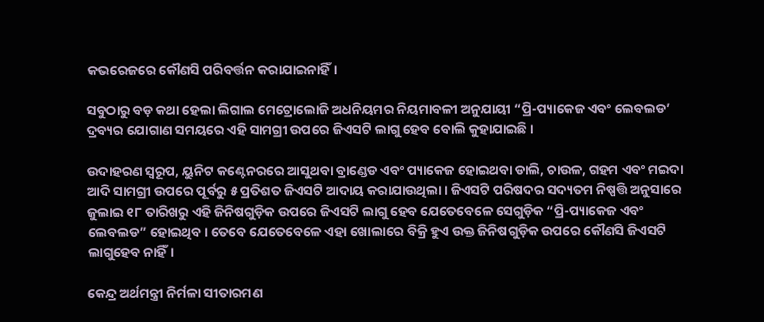କଭରେଜରେ କୌଣସି ପରିବର୍ତ୍ତନ କରାଯାଇନାହିଁ।

ସବୁଠାରୁ ବଡ଼ କଥା ହେଲା ଲିଗାଲ ମେଟ୍ରୋଲୋଜି ଅଧନିୟମର ନିୟମାବଳୀ ଅନୁଯାୟୀ “ପ୍ରି-ପ୍ୟାକେଜ ଏବଂ ଲେବଲଡ’ ଦ୍ରବ୍ୟର ଯୋଗାଣ ସମୟରେ ଏହି ସାମଗ୍ରୀ ଉପରେ ଜିଏସଟି ଲାଗୁ ହେବ ବୋଲି କୁହାଯାଇଛି ।

ଉଦାହରଣ ସ୍ଵରୂପ, ୟୁନିଟ କଣ୍ଟେନରରେ ଆସୁଥବା ବ୍ରାଣ୍ଡେଡ ଏବଂ ପ୍ୟାକେଜ ହୋଇଥବା ଡାଲି, ଚାଉଳ, ଗହମ ଏବଂ ମଇଦା ଆଦି ସାମଗ୍ରୀ ଉପରେ ପୂର୍ବରୁ ୫ ପ୍ରତିଶତ ଜିଏସଟି ଆଦାୟ କରାଯାଉଥିଲା । ଜିଏସଟି ପରିଷଦର ସଦ୍ୟତମ ନିଷ୍ପତ୍ତି ଅନୁସାରେ ଜୁଲାଇ ୧୮ ତାରିଖରୁ ଏହି ଜିନିଷଗୁଡ଼ିକ ଉପରେ ଜିଏସଟି ଲାଗୁ ହେବ ଯେତେବେଳେ ସେଗୁଡ଼ିକ “ପ୍ରି-ପ୍ୟାକେଜ ଏବଂ ଲେବଲଡ” ହୋଇଥିବ। ତେବେ ଯେତେବେଳେ ଏହା ଖୋଲାରେ ବିକ୍ରି ହୁଏ ଉକ୍ତ ଜିନିଷଗୁଡ଼ିକ ଉପରେ କୌଣସି ଜିଏସଟି ଲାଗୁହେବ ନାହିଁ।

କେନ୍ଦ୍ର ଅର୍ଥମନ୍ତ୍ରୀ ନିର୍ମଳା ସୀତାରମଣ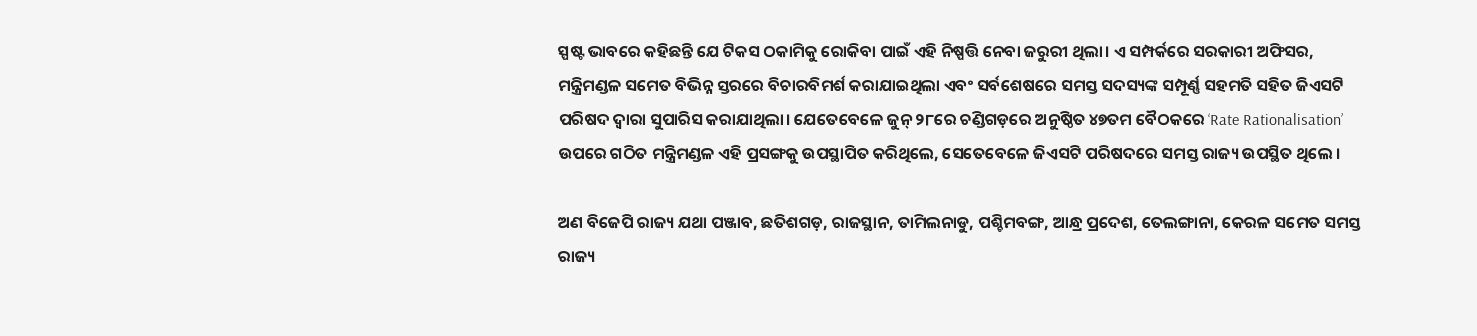ସ୍ପଷ୍ଟ ଭାବରେ କହିଛନ୍ତି ଯେ ଟିକସ ଠକାମିକୁ ରୋକିବା ପାଇଁ ଏହି ନିଷ୍ପତ୍ତି ନେବା ଜରୁରୀ ଥିଲା। ଏ ସମ୍ପର୍କରେ ସରକାରୀ ଅଫିସର, ମନ୍ତ୍ରିମଣ୍ଡଳ ସମେତ ବିଭିନ୍ନ ସ୍ତରରେ ବିଚାରବିମର୍ଶ କରାଯାଇଥିଲା ଏବଂ ସର୍ବଶେଷରେ ସମସ୍ତ ସଦସ୍ୟଙ୍କ ସମ୍ପୂର୍ଣ୍ଣ ସହମତି ସହିତ ଜିଏସଟି ପରିଷଦ ଦ୍ଵାରା ସୁପାରିସ କରାଯାଥିଲା। ଯେତେବେଳେ ଜୁନ୍ ୨୮ରେ ଚଣ୍ଡିଗଡ଼ରେ ଅନୁଷ୍ଠିତ ୪୭ତମ ବୈଠକରେ ‘Rate Rationalisation’ ଉପରେ ଗଠିତ ମନ୍ତ୍ରିମଣ୍ଡଳ ଏହି ପ୍ରସଙ୍ଗକୁ ଉପସ୍ଥାପିତ କରିଥିଲେ, ସେତେବେଳେ ଜିଏସଟି ପରିଷଦରେ ସମସ୍ତ ରାଜ୍ୟ ଉପସ୍ଥିତ ଥିଲେ ।

ଅଣ ବିଜେପି ରାଜ୍ୟ ଯଥା ପଞ୍ଜାବ, ଛତିଶଗଡ଼, ରାଜସ୍ଥାନ, ତାମିଲନାଡୁ, ପଶ୍ଚିମବଙ୍ଗ, ଆନ୍ଧ୍ର ପ୍ରଦେଶ, ତେଲଙ୍ଗାନା, କେରଳ ସମେତ ସମସ୍ତ ରାଜ୍ୟ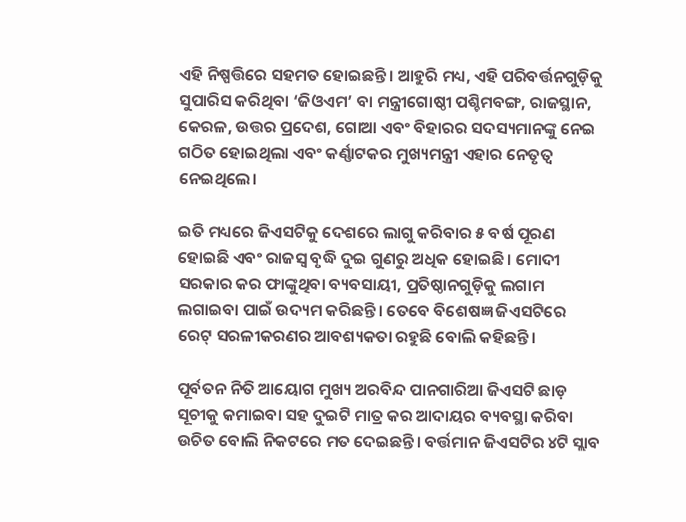ଏହି ନିଷ୍ପତ୍ତିରେ ସହମତ ହୋଇଛନ୍ତି। ଆହୁରି ମଧ୍ୟ, ଏହି ପରିବର୍ତ୍ତନଗୁଡ଼ିକୁ ସୁପାରିସ କରିଥିବା ‘ଜିଓଏମ’ ବା ମନ୍ତ୍ରୀଗୋଷ୍ଠୀ ପଶ୍ଚିମବଙ୍ଗ, ରାଜସ୍ଥାନ, କେରଳ, ଉତ୍ତର ପ୍ରଦେଶ, ଗୋଆ ଏବଂ ବିହାରର ସଦସ୍ୟମାନଙ୍କୁ ନେଇ ଗଠିତ ହୋଇଥିଲା ଏବଂ କର୍ଣ୍ଣାଟକର ମୁଖ୍ୟମନ୍ତ୍ରୀ ଏହାର ନେତୃତ୍ଵ ନେଇଥିଲେ।

ଇତି ମଧ୍ୟରେ ଜିଏସଟିକୁ ଦେଶରେ ଲାଗୁ କରିବାର ୫ ବର୍ଷ ପୂରଣ ହୋଇଛି ଏବଂ ରାଜସ୍ଵ ବୃଦ୍ଧି ଦୁଇ ଗୁଣରୁ ଅଧିକ ହୋଇଛି । ମୋଦୀ ସରକାର କର ଫାଙ୍କୁଥିବା ବ୍ୟବସାୟୀ, ପ୍ରତିଷ୍ଠାନଗୁଡ଼ିକୁ ଲଗାମ ଲଗାଇବା ପାଇଁ ଉଦ୍ୟମ କରିଛନ୍ତି। ତେବେ ବିଶେଷଜ୍ଞ ଜିଏସଟିରେ ରେଟ୍ ସରଳୀକରଣର ଆବଶ୍ୟକତା ରହୁଛି ବୋଲି କହିଛନ୍ତି।

ପୂର୍ବତନ ନିତି ଆୟୋଗ ମୁଖ୍ୟ ଅରବିନ୍ଦ ପାନଗାରିଆ ଜିଏସଟି ଛାଡ଼ ସୂଚୀକୁ କମାଇବା ସହ ଦୁଇଟି ମାତ୍ର କର ଆଦାୟର ବ୍ୟବସ୍ଥା କରିବା ଉଚିତ ବୋଲି ନିକଟରେ ମତ ଦେଇଛନ୍ତି। ବର୍ତ୍ତମାନ ଜିଏସଟିର ୪ଟି ସ୍ଲାବ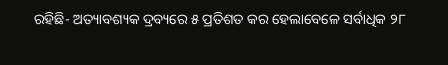ରହିଛି- ଅତ୍ୟାବଶ୍ୟକ ଦ୍ରବ୍ୟରେ ୫ ପ୍ରତିଶତ କର ହେଲାବେଳେ ସର୍ବାଧିକ ୨୮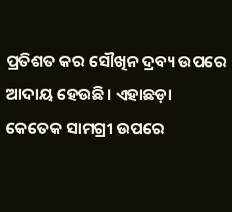ପ୍ରତିଶତ କର ସୌଖିନ ଦ୍ରବ୍ୟ ଉପରେ ଆଦାୟ ହେଉଛି। ଏହାଛଡ଼ା କେତେକ ସାମଗ୍ରୀ ଉପରେ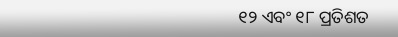୧୨ ଏବଂ ୧୮ ପ୍ରତିଶତ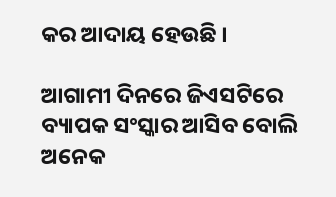କର ଆଦାୟ ହେଉଛି ।

ଆଗାମୀ ଦିନରେ ଜିଏସଟିରେ ବ୍ୟାପକ ସଂସ୍କାର ଆସିବ ବୋଲି ଅନେକ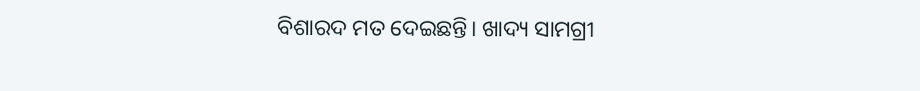ବିଶାରଦ ମତ ଦେଇଛନ୍ତି। ଖାଦ୍ୟ ସାମଗ୍ରୀ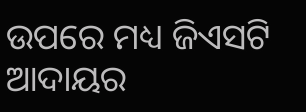ଉପରେ ମଧ୍ୟ ଜିଏସଟି ଆଦାୟର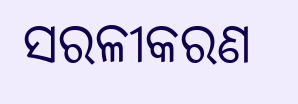ସରଳୀକରଣ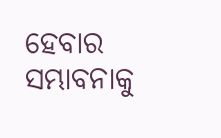ହେବାର ସମ୍ଭାବନାକୁ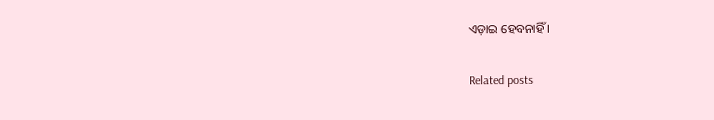ଏଡ଼ାଇ ହେବନାହିଁ ।

Related posts